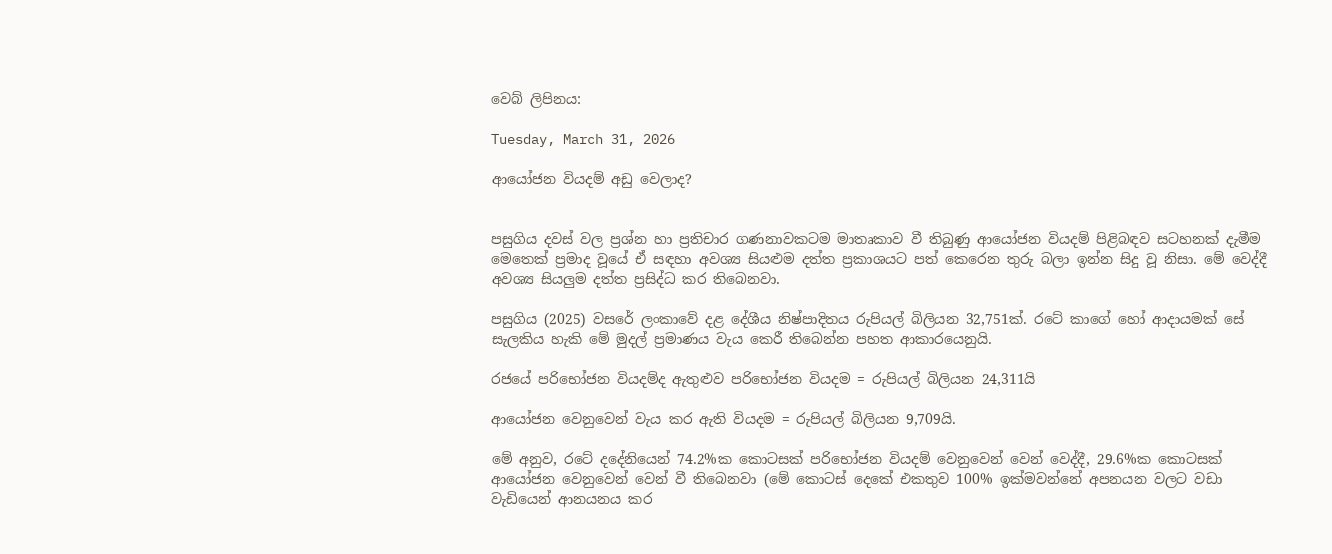වෙබ් ලිපිනය:

Tuesday, March 31, 2026

ආයෝජන වියදම් අඩු වෙලාද?


පසුගිය දවස් වල ප්‍රශ්න හා ප්‍රතිචාර ගණනාවකටම මාතෘකාව වී තිබුණු ආයෝජන වියදම් පිළිබඳව සටහනක් දැමීම මෙතෙක් ප්‍රමාද වූයේ ඒ සඳහා අවශ්‍ය සියළුම දත්ත ප්‍රකාශයට පත් කෙරෙන තුරු බලා ඉන්න සිදු වූ නිසා. මේ වෙද්දී අවශ්‍ය සියලුම දත්ත ප්‍රසිද්ධ කර තිබෙනවා.

පසුගිය (2025) වසරේ ලංකාවේ දළ දේශීය නිෂ්පාදිතය රුපියල් බිලියන 32,751ක්. රටේ කාගේ හෝ ආදායමක් සේ සැලකිය හැකි මේ මුදල් ප්‍රමාණය වැය කෙරී තිබෙන්න පහත ආකාරයෙනුයි.

රජයේ පරිභෝජන වියදම්ද ඇතුළුව පරිභෝජන වියදම = රුපියල් බිලියන 24,311යි

ආයෝජන වෙනුවෙන් වැය කර ඇති වියදම = රුපියල් බිලියන 9,709යි.

මේ අනුව, රටේ දදේනියෙන් 74.2%ක කොටසක් පරිභෝජන වියදම් වෙනුවෙන් වෙන් වෙද්දී, 29.6%ක කොටසක් ආයෝජන වෙනුවෙන් වෙන් වී තිබෙනවා (මේ කොටස් දෙකේ එකතුව 100% ඉක්මවන්නේ අපනයන වලට වඩා වැඩියෙන් ආනයනය කර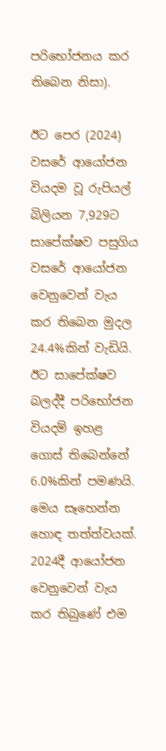පරිභෝජනය කර තිබෙන නිසා).

ඊට පෙර (2024) වසරේ ආයෝජන වියදම වූ රුපියල් බිලියන 7,929ට සාපේක්ෂව පසුගිය වසරේ ආයෝජන වෙනුවෙන් වැය කර තිබෙන මුදල 24.4%කින් වැඩියි. ඊට සාපේක්ෂව බලද්දී පරිභෝජන වියදම් ඉහළ ගොස් තිබෙන්නේ 6.0%කින් පමණයි. මෙය සෑහෙන්න හොඳ තත්ත්වයක්. 2024දී ආයෝජන වෙනුවෙන් වැය කර තිබුණේ එම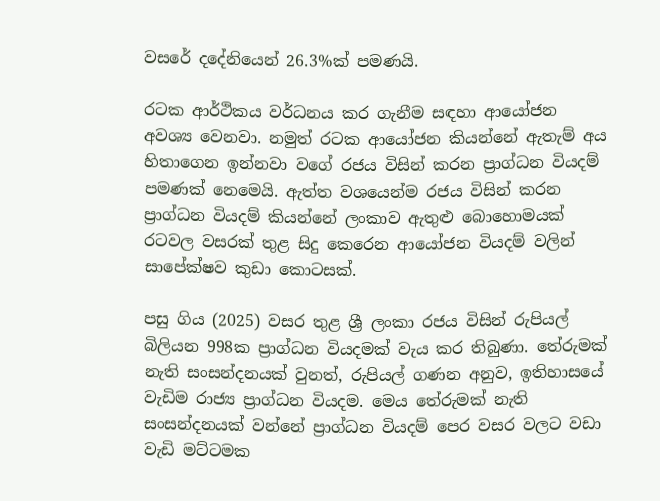වසරේ දදේනියෙන් 26.3%ක් පමණයි.

රටක ආර්ථිකය වර්ධනය කර ගැනීම සඳහා ආයෝජන අවශ්‍ය වෙනවා. නමුත් රටක ආයෝජන කියන්නේ ඇතැම් අය හිතාගෙන ඉන්නවා වගේ රජය විසින් කරන ප්‍රාග්ධන වියදම් පමණක් නෙමෙයි. ඇත්ත වශයෙන්ම රජය විසින් කරන ප්‍රාග්ධන වියදම් කියන්නේ ලංකාව ඇතුළු බොහොමයක් රටවල වසරක් තුළ සිදු කෙරෙන ආයෝජන වියදම් වලින් සාපේක්ෂව කුඩා කොටසක්.

පසු ගිය (2025) වසර තුළ ශ්‍රී ලංකා රජය විසින් රුපියල් බිලියන 998ක ප්‍රාග්ධන වියදමක් වැය කර තිබුණා. තේරුමක් නැති සංසන්දනයක් වුනත්, රුපියල් ගණන අනුව, ඉතිහාසයේ වැඩිම රාජ්‍ය ප්‍රාග්ධන වියදම. මෙය තේරුමක් නැති සංසන්දනයක් වන්නේ ප්‍රාග්ධන වියදම් පෙර වසර වලට වඩා වැඩි මට්ටමක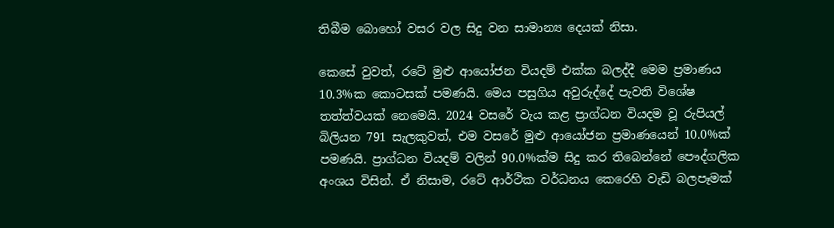තිබීම බොහෝ වසර වල සිදු වන සාමාන්‍ය දෙයක් නිසා.

කෙසේ වුවත්, රටේ මුළු ආයෝජන වියදම් එක්ක බලද්දී මෙම ප්‍රමාණය 10.3%ක කොටසක් පමණයි. මෙය පසුගිය අවුරුද්දේ පැවති විශේෂ තත්ත්වයක් නෙමෙයි. 2024 වසරේ වැය කළ ප්‍රාග්ධන වියදම වූ රුපියල් බිලියන 791 සැලකුවත්, එම වසරේ මුළු ආයෝජන ප්‍රමාණයෙන් 10.0%ක් පමණයි. ප්‍රාග්ධන වියදම් වලින් 90.0%ක්ම සිදු කර තිබෙන්නේ පෞද්ගලික අංශය විසින්. ඒ නිසාම, රටේ ආර්ථික වර්ධනය කෙරෙහි වැඩි බලපෑමක්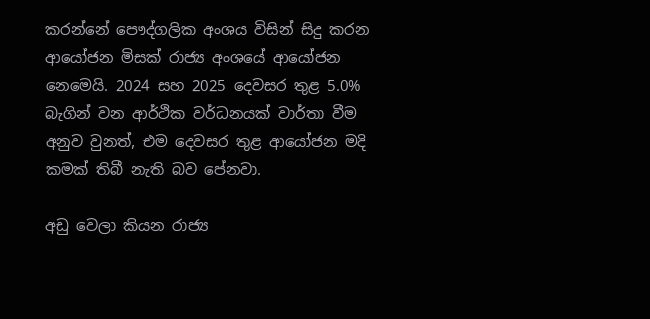කරන්නේ පෞද්ගලික අංශය විසින් සිදු කරන ආයෝජන මිසක් රාජ්‍ය අංශයේ ආයෝජන නෙමෙයි. 2024 සහ 2025 දෙවසර තුළ 5.0% බැගින් වන ආර්ථික වර්ධනයක් වාර්තා වීම අනුව වුනත්, එම දෙවසර තුළ ආයෝජන මදි කමක් තිබී නැති බව පේනවා.

අඩු වෙලා කියන රාජ්‍ය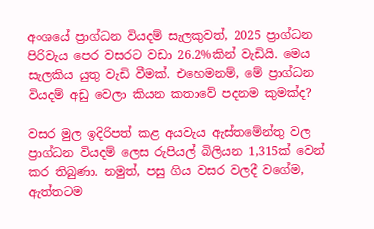අංශයේ ප්‍රාග්ධන වියදම් සැලකුවත්, 2025 ප්‍රාග්ධන පිරිවැය පෙර වසරට වඩා 26.2%කින් වැඩියි. මෙය සැලකිය යුතු වැඩි වීමක්. එහෙමනම්, මේ ප්‍රාග්ධන වියදම් අඩු වෙලා කියන කතාවේ පදනම කුමක්ද?

වසර මුල ඉදිරිපත් කළ අයවැය ඇස්තමේන්තු වල ප්‍රාග්ධන වියදම් ලෙස රුපියල් බිලියන 1,315ක් වෙන් කර තිබුණා. නමුත්, පසු ගිය වසර වලදී වගේම, ඇත්තටම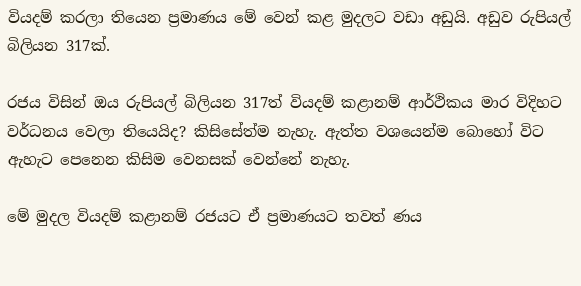වියදම් කරලා තියෙන ප්‍රමාණය මේ වෙන් කළ මුදලට වඩා අඩුයි. අඩුව රුපියල් බිලියන 317ක්.

රජය විසින් ඔය රුපියල් බිලියන 317ත් වියදම් කළානම් ආර්ථිකය මාර විදිහට වර්ධනය වෙලා තියෙයිද? කිසිසේත්ම නැහැ. ඇත්ත වශයෙන්ම බොහෝ විට ඇහැට පෙනෙන කිසිම වෙනසක් වෙන්නේ නැහැ.

මේ මුදල වියදම් කළානම් රජයට ඒ ප්‍රමාණයට තවත් ණය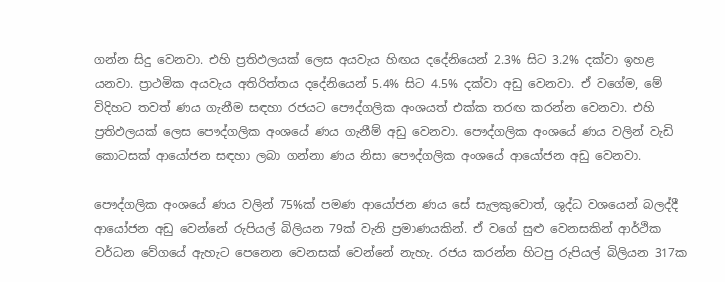ගන්න සිදු වෙනවා. එහි ප්‍රතිඵලයක් ලෙස අයවැය හිඟය දදේනියෙන් 2.3% සිට 3.2% දක්වා ඉහළ යනවා. ප්‍රාථමික අයවැය අතිරිත්තය දදේනියෙන් 5.4% සිට 4.5% දක්වා අඩු වෙනවා. ඒ වගේම, මේ විදිහට තවත් ණය ගැනීම සඳහා රජයට පෞද්ගලික අංශයත් එක්ක තරඟ කරන්න වෙනවා. එහි ප්‍රතිඵලයක් ලෙස පෞද්ගලික අංශයේ ණය ගැනීම් අඩු වෙනවා. පෞද්ගලික අංශයේ ණය වලින් වැඩි කොටසක් ආයෝජන සඳහා ලබා ගන්නා ණය නිසා පෞද්ගලික අංශයේ ආයෝජන අඩු වෙනවා.

පෞද්ගලික අංශයේ ණය වලින් 75%ක් පමණ ආයෝජන ණය සේ සැලකුවොත්, ශුද්ධ වශයෙන් බලද්දී ආයෝජන අඩු වෙන්නේ රුපියල් බිලියන 79ක් වැනි ප්‍රමාණයකින්. ඒ වගේ සුළු වෙනසකින් ආර්ථික වර්ධන වේගයේ ඇහැට පෙනෙන වෙනසක් වෙන්නේ නැහැ. රජය කරන්න හිටපු රුපියල් බිලියන 317ක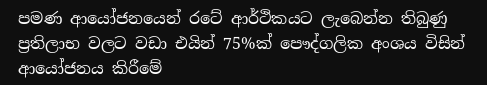පමණ ආයෝජනයෙන් රටේ ආර්ථිකයට ලැබෙන්න තිබුණු ප්‍රතිලාභ වලට වඩා එයින් 75%ක් පෞද්ගලික අංශය විසින් ආයෝජනය කිරීමේ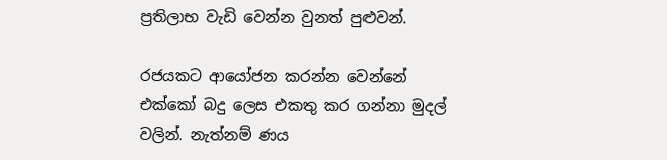ප්‍රතිලාභ වැඩි වෙන්න වුනත් පුළුවන්.

රජයකට ආයෝජන කරන්න වෙන්නේ එක්කෝ බදු ලෙස එකතු කර ගන්නා මුදල් වලින්. නැත්නම් ණය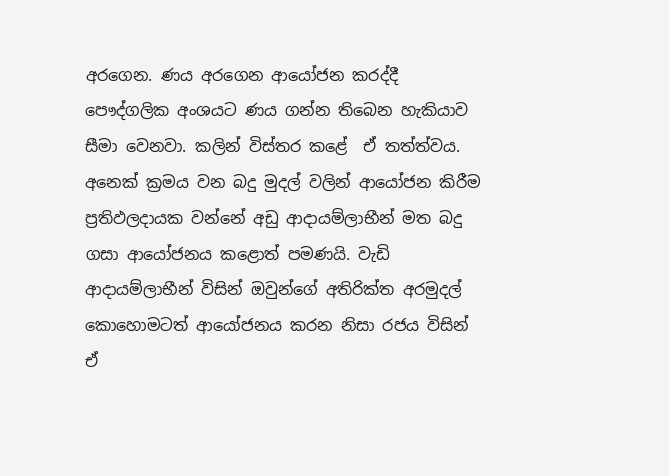අරගෙන. ණය අරගෙන ආයෝජන කරද්දී පෞද්ගලික අංශයට ණය ගන්න තිබෙන හැකියාව සීමා වෙනවා. කලින් විස්තර කළේ  ඒ තත්ත්වය. අනෙක් ක්‍රමය වන බදු මුදල් වලින් ආයෝජන කිරීම ප්‍රතිඵලදායක වන්නේ අඩු ආදායම්ලාභීන් මත බදු ගසා ආයෝජනය කළොත් පමණයි. වැඩි ආදායම්ලාභීන් විසින් ඔවුන්ගේ අතිරික්ත අරමුදල් කොහොමටත් ආයෝජනය කරන නිසා රජය විසින් ඒ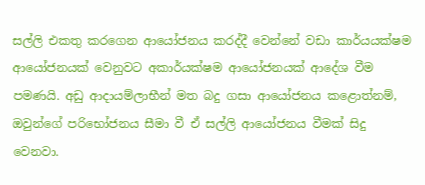සල්ලි එකතු කරගෙන ආයෝජනය කරද්දී වෙන්නේ වඩා කාර්යයක්ෂම ආයෝජනයක් වෙනුවට අකාර්යක්ෂම ආයෝජනයක් ආදේශ වීම පමණයි. අඩු ආදායම්ලාභීන් මත බදු ගසා ආයෝජනය කළොත්නම්, ඔවුන්ගේ පරිභෝජනය සීමා වී ඒ සල්ලි ආයෝජනය වීමක් සිදු වෙනවා.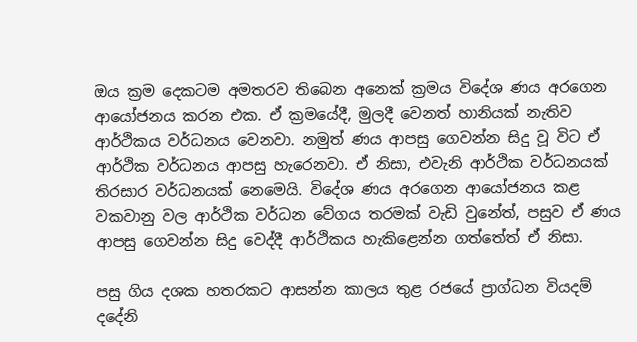ඔය ක්‍රම දෙකටම අමතරව තිබෙන අනෙක් ක්‍රමය විදේශ ණය අරගෙන ආයෝජනය කරන එක. ඒ ක්‍රමයේදී, මුලදී වෙනත් හානියක් නැතිව ආර්ථිකය වර්ධනය වෙනවා. නමුත් ණය ආපසු ගෙවන්න සිදු වූ විට ඒ ආර්ථික වර්ධනය ආපසු හැරෙනවා. ඒ නිසා, එවැනි ආර්ථික වර්ධනයක් තිරසාර වර්ධනයක් නෙමෙයි. විදේශ ණය අරගෙන ආයෝජනය කළ වකවානු වල ආර්ථික වර්ධන වේගය තරමක් වැඩි වුනේත්, පසුව ඒ ණය ආපසු ගෙවන්න සිදු වෙද්දී ආර්ථිකය හැකිළෙන්න ගත්තේත් ඒ නිසා.

පසු ගිය දශක හතරකට ආසන්න කාලය තුළ රජයේ ප්‍රාග්ධන වියදම් දදේනි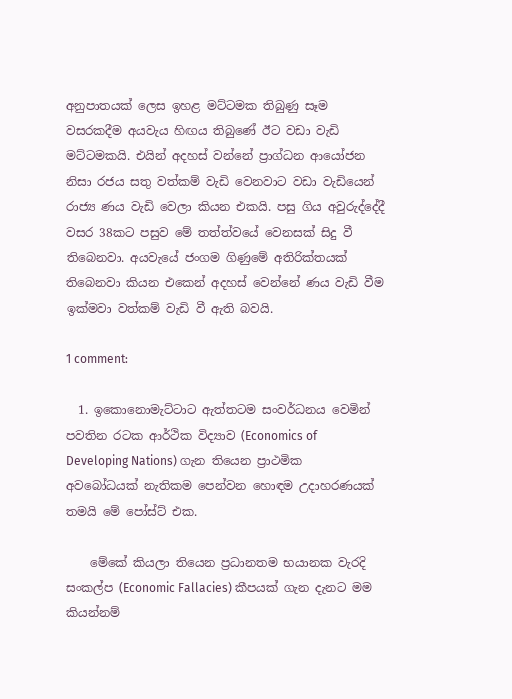අනුපාතයක් ලෙස ඉහළ මට්ටමක තිබුණු සෑම වසරකදීම අයවැය හිඟය තිබුණේ ඊට වඩා වැඩි මට්ටමකයි. එයින් අදහස් වන්නේ ප්‍රාග්ධන ආයෝජන නිසා රජය සතු වත්කම් වැඩි වෙනවාට වඩා වැඩියෙන් රාජ්‍ය ණය වැඩි වෙලා කියන එකයි. පසු ගිය අවුරුද්දේදී වසර 38කට පසුව මේ තත්ත්වයේ වෙනසක් සිදු වී තිබෙනවා. අයවැයේ ජංගම ගිණුමේ අතිරික්තයක් තිබෙනවා කියන එකෙන් අදහස් වෙන්නේ ණය වැඩි වීම ඉක්මවා වත්කම් වැඩි වී ඇති බවයි.

1 comment:

  1. ඉකොනොමැට්ටාට ඇත්තටම සංවර්ධනය වෙමින් පවතින රටක ආර්ථික විද්‍යාව (Economics of Developing Nations) ගැන තියෙන ප්‍රාථමික අවබෝධයක් නැතිකම පෙන්වන හොඳම උදාහරණයක් තමයි මේ පෝස්ට් එක.

    මේකේ කියලා තියෙන ප්‍රධානතම භයානක වැරදි සංකල්ප (Economic Fallacies) කීපයක් ගැන දැනට මම කියන්නම්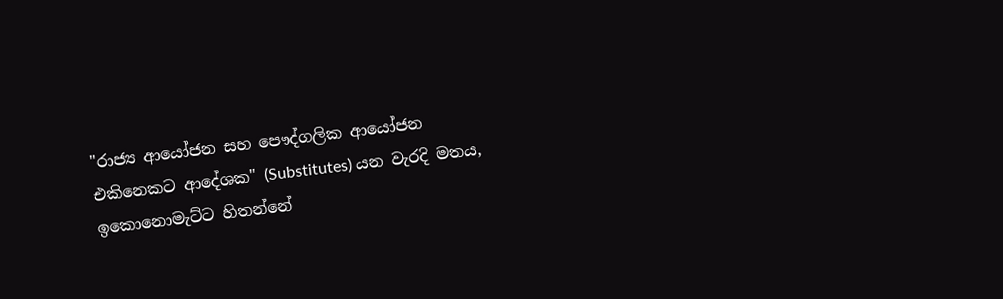"රාජ්‍ය ආයෝජන සහ පෞද්ගලික ආයෝජන එකිනෙකට ආදේශක" (Substitutes) යන වැරදි මතය, ඉකොනොමැට්ට හිතන්නේ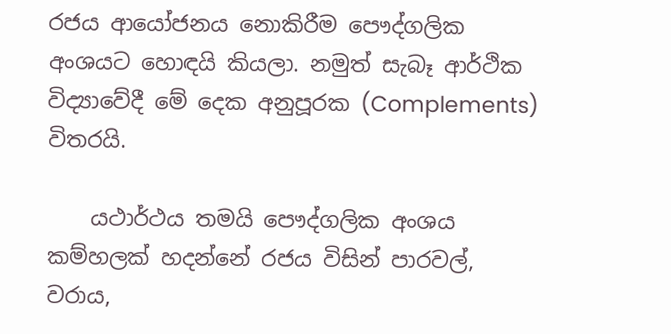රජය ආයෝජනය නොකිරීම පෞද්ගලික අංශයට හොඳයි කියලා. නමුත් සැබෑ ආර්ථික විද්‍යාවේදී මේ දෙක අනුපූරක (Complements) විතරයි.

    යථාර්ථය තමයි පෞද්ගලික අංශය කම්හලක් හදන්නේ රජය විසින් පාරවල්, වරාය,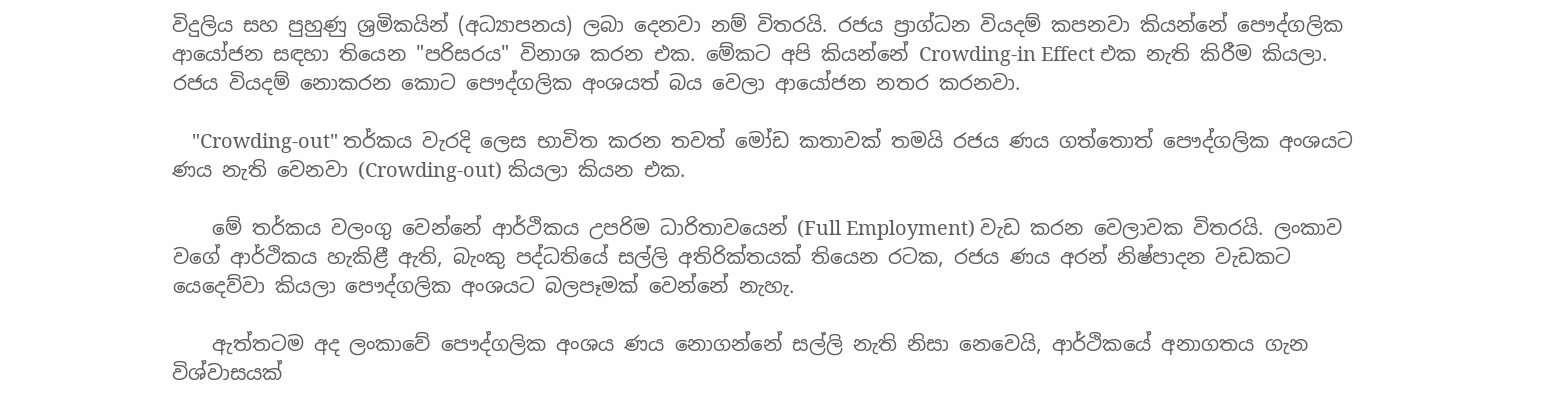විදුලිය සහ පුහුණු ශ්‍රමිකයින් (අධ්‍යාපනය) ලබා දෙනවා නම් විතරයි. රජය ප්‍රාග්ධන වියදම් කපනවා කියන්නේ පෞද්ගලික ආයෝජන සඳහා තියෙන "පරිසරය" විනාශ කරන එක. මේකට අපි කියන්නේ Crowding-in Effect එක නැති කිරීම කියලා. රජය වියදම් නොකරන කොට පෞද්ගලික අංශයත් බය වෙලා ආයෝජන නතර කරනවා.

    "Crowding-out" තර්කය වැරදි ලෙස භාවිත කරන තවත් මෝඩ කතාවක් තමයි රජය ණය ගත්තොත් පෞද්ගලික අංශයට ණය නැති වෙනවා (Crowding-out) කියලා කියන එක.

    මේ තර්කය වලංගු වෙන්නේ ආර්ථිකය උපරිම ධාරිතාවයෙන් (Full Employment) වැඩ කරන වෙලාවක විතරයි. ලංකාව වගේ ආර්ථිකය හැකිළී ඇති, බැංකු පද්ධතියේ සල්ලි අතිරික්තයක් තියෙන රටක, රජය ණය අරන් නිෂ්පාදන වැඩකට යෙදෙව්වා කියලා පෞද්ගලික අංශයට බලපෑමක් වෙන්නේ නැහැ.

    ඇත්තටම අද ලංකාවේ පෞද්ගලික අංශය ණය නොගන්නේ සල්ලි නැති නිසා නෙවෙයි, ආර්ථිකයේ අනාගතය ගැන විශ්වාසයක්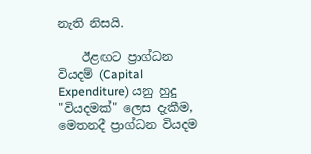නැති නිසයි.

    ඊළඟට ප්‍රාග්ධන වියදම් (Capital Expenditure) යනු හුදු "වියදමක්" ලෙස දැකීම, මෙතනදී ප්‍රාග්ධන වියදම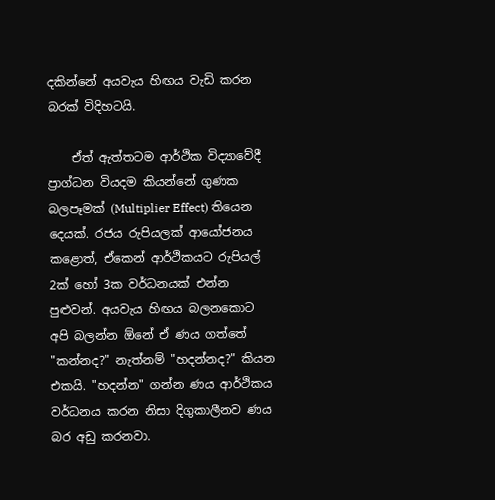දකින්නේ අයවැය හිඟය වැඩි කරන බරක් විදිහටයි.

    ඒත් ඇත්තටම ආර්ථික විද්‍යාවේදී ප්‍රාග්ධන වියදම කියන්නේ ගුණක බලපෑමක් (Multiplier Effect) තියෙන දෙයක්. රජය රුපියලක් ආයෝජනය කළොත්, ඒකෙන් ආර්ථිකයට රුපියල් 2ක් හෝ 3ක වර්ධනයක් එන්න පුළුවන්. අයවැය හිඟය බලනකොට අපි බලන්න ඕනේ ඒ ණය ගත්තේ "කන්නද?" නැත්නම් "හදන්නද?" කියන එකයි. "හදන්න" ගන්න ණය ආර්ථිකය වර්ධනය කරන නිසා දිගුකාලීනව ණය බර අඩු කරනවා.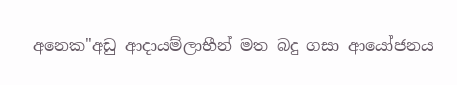අනෙක"අඩු ආදායම්ලාභීන් මත බදු ගසා ආයෝජනය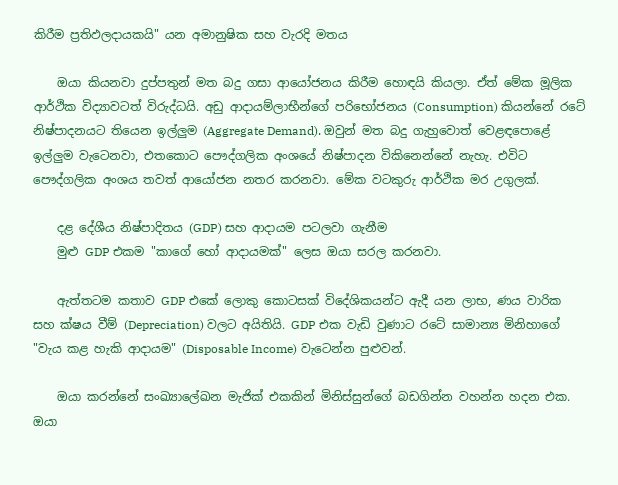කිරීම ප්‍රතිඵලදායකයි" යන අමානුෂික සහ වැරදි මතය

    ඔයා කියනවා දුප්පතුන් මත බදු ගසා ආයෝජනය කිරීම හොඳයි කියලා. ඒත් මේක මූලික ආර්ථික විද්‍යාවටත් විරුද්ධයි. අඩු ආදායම්ලාභීන්ගේ පරිභෝජනය (Consumption) කියන්නේ රටේ නිෂ්පාදනයට තියෙන ඉල්ලුම (Aggregate Demand). ඔවුන් මත බදු ගැහුවොත් වෙළඳපොළේ ඉල්ලුම වැටෙනවා, එතකොට පෞද්ගලික අංශයේ නිෂ්පාදන විකිනෙන්නේ නැහැ. එවිට පෞද්ගලික අංශය තවත් ආයෝජන නතර කරනවා. මේක වටකුරු ආර්ථික මර උගුලක්.

    දළ දේශීය නිෂ්පාදිතය (GDP) සහ ආදායම පටලවා ගැනීම
    මුළු GDP එකම "කාගේ හෝ ආදායමක්" ලෙස ඔයා සරල කරනවා.

    ඇත්තටම කතාව GDP එකේ ලොකු කොටසක් විදේශිකයන්ට ඇදී යන ලාභ, ණය වාරික සහ ක්ෂය වීම් (Depreciation) වලට අයිතියි. GDP එක වැඩි වුණාට රටේ සාමාන්‍ය මිනිහාගේ "වැය කළ හැකි ආදායම" (Disposable Income) වැටෙන්න පුළුවන්.

    ඔයා කරන්නේ සංඛ්‍යාලේඛන මැජික් එකකින් මිනිස්සුන්ගේ බඩගින්න වහන්න හදන එක. ඔයා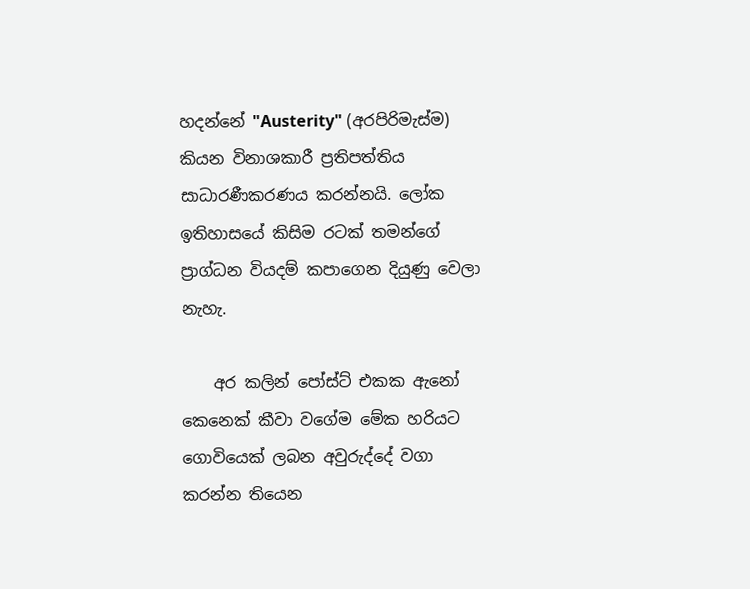හදන්නේ "Austerity" (අරපිරිමැස්ම) කියන විනාශකාරී ප්‍රතිපත්තිය සාධාරණීකරණය කරන්නයි. ලෝක ඉතිහාසයේ කිසිම රටක් තමන්ගේ ප්‍රාග්ධන වියදම් කපාගෙන දියුණු වෙලා නැහැ.

    අර කලින් පෝස්ට් එකක ඇනෝ කෙනෙක් කීවා වගේම මේක හරියට ගොවියෙක් ලබන අවුරුද්දේ වගා කරන්න තියෙන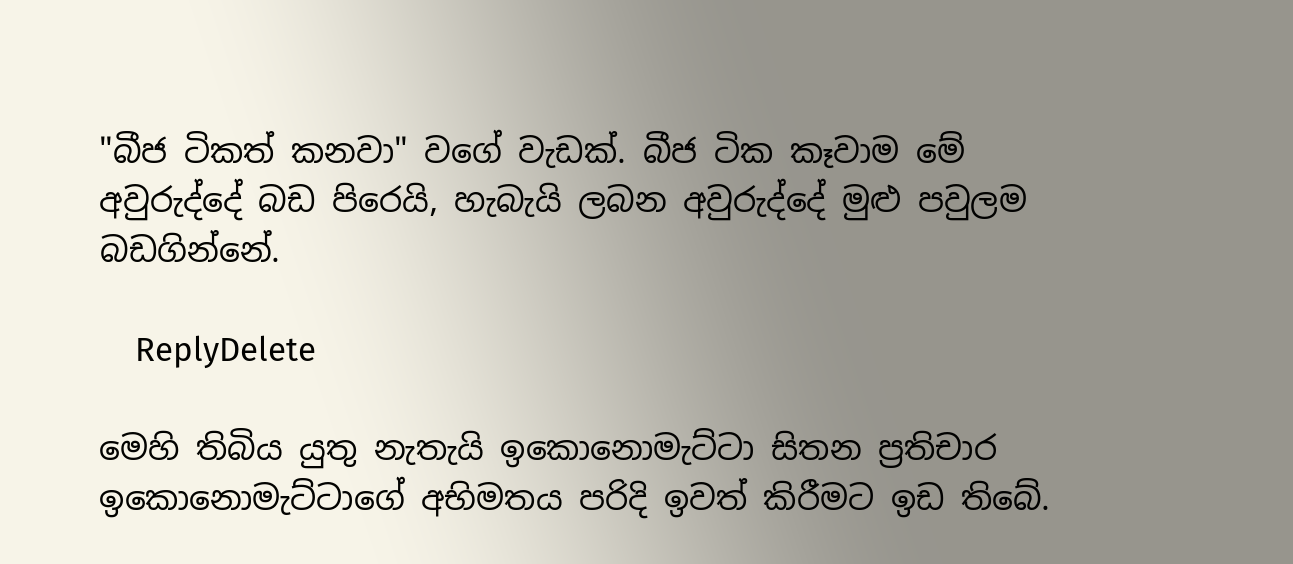"බීජ ටිකත් කනවා" වගේ වැඩක්. බීජ ටික කෑවාම මේ අවුරුද්දේ බඩ පිරෙයි, හැබැයි ලබන අවුරුද්දේ මුළු පවුලම බඩගින්නේ.

    ReplyDelete

මෙහි තිබිය යුතු නැතැයි ඉකොනොමැට්ටා සිතන ප්‍රතිචාර ඉකොනොමැට්ටාගේ අභිමතය පරිදි ඉවත් කිරීමට ඉඩ තිබේ.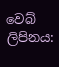වෙබ් ලිපිනය: